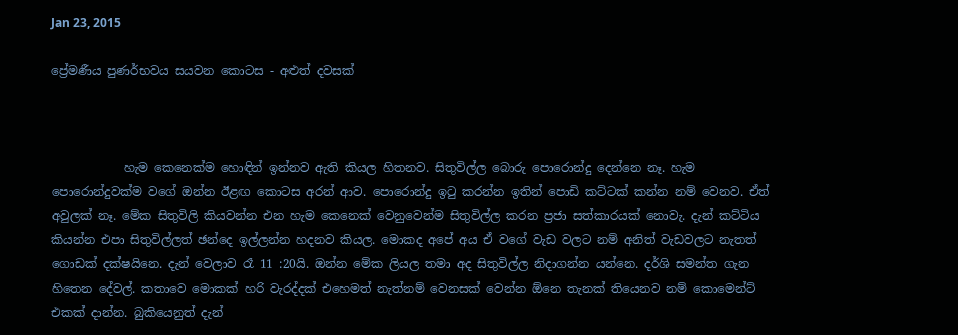Jan 23, 2015

ප්‍රේමණීය පුණර්භවය සයවන කොටස - අළුත් දවසක්



            හැම කෙනෙක්ම හොඳින් ඉන්නව ඇති කියල හිතනව. සිතුවිල්ල බොරු පොරොන්දු දෙන්නෙ නෑ. හැම පොරොන්දුවක්ම වගේ ඔන්න ඊළඟ කොටස අරන් ආව. පොරොන්දු ඉටු කරන්න ඉතින් පොඩි කට්ටක් කන්න නම් වෙනව. ඒත් අවුලක් නෑ. මේක සිතුවිලි කියවන්න එන හැම කෙනෙක් වෙනුවෙන්ම සිතුවිල්ල කරන ප්‍රජා සත්කාරයක් නොවැ. දැන් කට්ටිය කියන්න එපා සිතුවිල්ලත් ඡන්දෙ ඉල්ලන්න හදනව කියල. මොකද අපේ අය ඒ වගේ වැඩ වලට නම් අනිත් වැඩවලට නැතත් ගොඩක් දක්ෂයිනෙ. දැන් වෙලාව රෑ 11 :20යි. ඔන්න මේක ලියල තමා අද සිතුවිල්ල නිදාගන්න යන්නෙ. දර්ශි සමන්ත ගැන හිතෙන දේවල්. කතාවෙ මොකක් හරි වැරද්දක් එහෙමත් නැත්නම් වෙනසක් වෙන්න ඕනෙ තැනක් තියෙනව නම් කොමෙන්ට් එකක් දාන්න. බුකියෙනුත් දැන්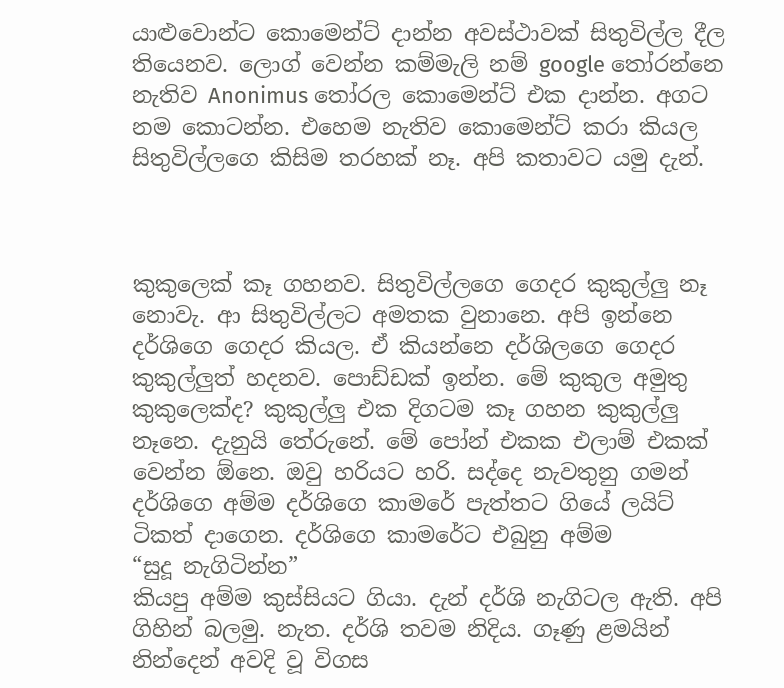යාළුවොන්ට කොමෙන්ට් දාන්න අවස්ථාවක් සිතුවිල්ල දීල තියෙනව. ලොග් වෙන්න කම්මැලි නම් google තෝරන්නෙ නැතිව Anonimus තෝරල කොමෙන්ට් එක දාන්න. අගට නම කොටන්න. එහෙම නැතිව කොමෙන්ට් කරා කියල සිතුවිල්ලගෙ කිසිම තරහක් නෑ. අපි කතාවට යමු දැන්.



කුකුලෙක් කෑ ගහනව. සිතුවිල්ලගෙ ගෙදර කුකුල්ලු නෑ නොවැ. ආ සිතුවිල්ලට අමතක වුනානෙ. අපි ඉන්නෙ දර්ශිගෙ ගෙදර කියල. ඒ කියන්නෙ දර්ශිලගෙ ගෙදර කුකුල්ලුත් හදනව. පොඩ්ඩක් ඉන්න. මේ කුකුල අමුතු කුකුලෙක්ද? කුකුල්ලු එක දිගටම කෑ ගහන කුකුල්ලු නෑනෙ. දැනුයි තේරුනේ. මේ පෝන් එකක එලාම් එකක් වෙන්න ඕනෙ. ඔවු හරියට හරි. සද්දෙ නැවතුනු ගමන් දර්ශිගෙ අම්ම දර්ශිගෙ කාමරේ පැත්තට ගියේ ලයිට් ටිකත් දාගෙන. දර්ශිගෙ කාමරේට එබුනු අම්ම
“සුදූ නැගිටින්න”
කියපු අම්ම කුස්සියට ගියා. දැන් දර්ශි නැගිටල ඇති. අපි ගිහින් බලමු. නැත. දර්ශි තවම නිදිය. ගෑණු ළමයින් නින්දෙන් අවදි වූ විගස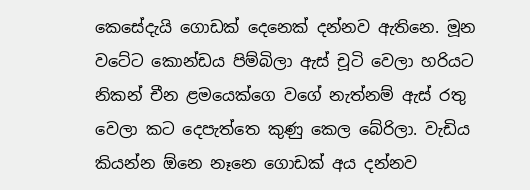කෙසේදැයි ගොඩක් දෙනෙක් දන්නව ඇතිනෙ. මූන වටේට කොන්ඩය පිම්බිලා ඇස් චූටි වෙලා හරියට නිකන් චීන ළමයෙක්ගෙ වගේ නැත්නම් ඇස් රතු වෙලා කට දෙපැත්තෙ කුණු කෙල බේරිලා. වැඩිය කියන්න ඕනෙ නෑනෙ ගොඩක් අය දන්නව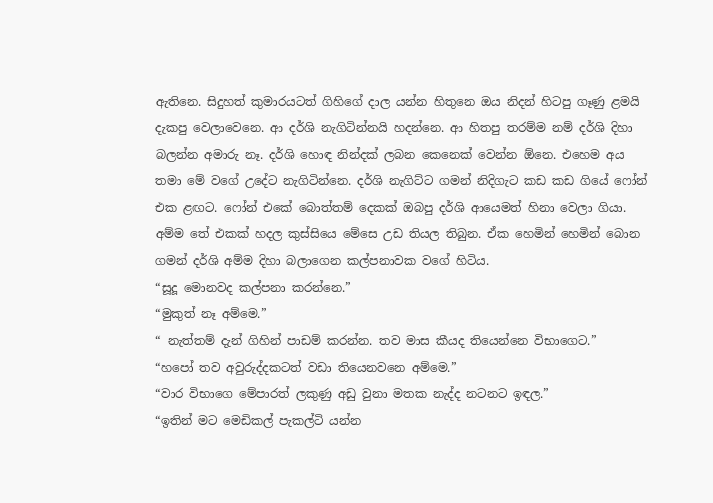ඇතිනෙ. සිදුහත් කුමාරයටත් ගිහිගේ දාල යන්න හිතුනෙ ඔය නිදන් හිටපු ගෑණු ළමයි දැකපු වෙලාවෙනෙ. ආ දර්ශි නැගිටින්නයි හදන්නෙ. ආ හිතපු තරම්ම නම් දර්ශි දිහා බලන්න අමාරු නෑ. දර්ශි හොඳ නින්දක් ලබන කෙනෙක් වෙන්න ඕනෙ. එහෙම අය තමා මේ වගේ උදේට නැගිටින්නෙ. දර්ශි නැගිට්ට ගමන් නිදිගැට කඩ කඩ ගියේ ෆෝන් එක ළඟට. ෆෝන් එකේ බොත්තම් දෙකක් ඔබපු දර්ශි ආයෙමත් හිනා වෙලා ගියා. අම්ම තේ එකක් හදල කුස්සියෙ මේසෙ උඩ තියල තිබුන. ඒක හෙමින් හෙමින් බොන ගමන් දර්ශි අම්ම දිහා බලාගෙන කල්පනාවක වගේ හිටිය.
“සූදූ මොනවද කල්පනා කරන්නෙ.”
“මුකුත් නෑ අම්මෙ.”
“ නැත්තම් දැන් ගිහින් පාඩම් කරන්න. තව මාස කීයද තියෙන්නෙ විභාගෙට.”
“හපෝ තව අවුරුද්දකටත් වඩා තියෙනවනෙ අම්මෙ.”
“වාර විභාගෙ මේපාරත් ලකුණු අඩු වුනා මතක නැද්ද නටනට ඉඳල.”
“ඉතින් මට මෙඩිකල් පැකල්ටි යන්න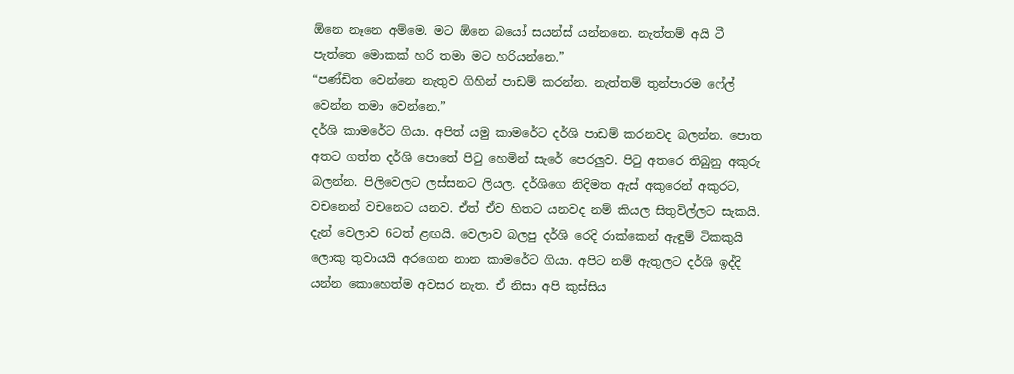ඕනෙ නෑනෙ අම්මෙ. මට ඕනෙ බයෝ සයන්ස් යන්නනෙ. නැත්තම් අයි ටී පැත්තෙ මොකක් හරි තමා මට හරියන්නෙ.”
“පණ්ඩිත වෙන්නෙ නැතුව ගිහින් පාඩම් කරන්න. නැත්තම් තුන්පාරම ෆේල් වෙන්න තමා වෙන්නෙ.”
දර්ශි කාමරේට ගියා. අපිත් යමු කාමරේට දර්ශි පාඩම් කරනවද බලන්න. පොත අතට ගත්ත දර්ශි පොතේ පිටු හෙමින් සැරේ පෙරලුව. පිටු අතරෙ තිබුනු අකුරු බලන්න. පිලිවෙලට ලස්සනට ලියල. දර්ශිගෙ නිදිමත ඇස් අකුරෙන් අකුරට, වචනෙන් වචනෙට යනව. ඒත් ඒව හිතට යනවද නම් කියල සිතුවිල්ලට සැකයි. දැන් වෙලාව 6ටත් ළඟයි. වෙලාව බලපු දර්ශි රෙදි රාක්කෙන් ඇඳුම් ටිකකුයි ලොකු තුවායයි අරගෙන නාන කාමරේට ගියා. අපිට නම් ඇතුලට දර්ශි ඉද්දි යන්න කොහෙත්ම අවසර නැත. ඒ නිසා අපි කුස්සිය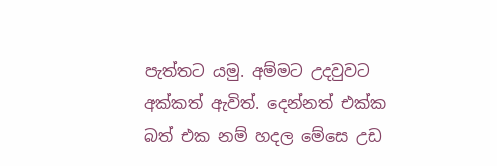පැත්තට යමු. අම්මට උදවුවට අක්කත් ඇවිත්. දෙන්නත් එක්ක බත් එක නම් හදල මේසෙ උඩ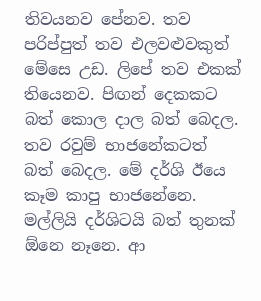තිවයනව පේනව. තව පරිප්පුත් තව එලවළුවකුත් මේසෙ උඩ. ලිපේ තව එකක් තියෙනව. පිඟන් දෙකකට බත් කොල දාල බත් බෙදල. තව රවුම් භාජනේකටත් බත් බෙදල. මේ දර්ශි ඊයෙ කෑම කාපු භාජනේනෙ. මල්ලියි දර්ශිටයි බත් තුනක් ඕනෙ නෑනෙ. ආ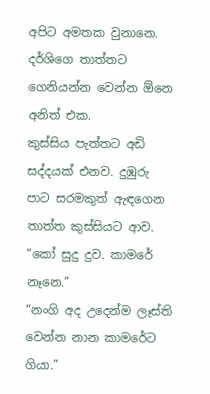අපිට අමතක වුනානෙ. දර්ශිගෙ තාත්තට ගෙනියන්න වෙන්න ඕනෙ අනිත් එක.
කුස්සිය පැත්තට අඩි සද්දයක් එනව. දුඹුරු පාට සරමකුත් ඇඳගෙන තාත්ත කුස්සියට ආව.
“කෝ සුදු දුව. කාමරේ නෑනෙ.”
“නංගි අද උදෙන්ම ලෑස්ති වෙන්න නාන කාමරේට ගියා.”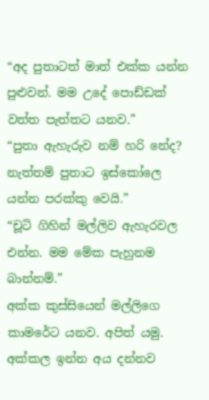“අද පුතාටත් මාත් එක්ක යන්න පුළුවන්. මම උදේ පොඩ්ඩක් වත්ත පැත්තට යනව.”
“පුතා ඇහැරුව නම් හරි නේද? නැත්තම් පුතාට ඉස්කෝලෙ යන්න පරක්කු වෙයි.”
“චූටි ගිහින් මල්ලිව ඇහැරවල එන්න. මම මේක පැහුනම බාන්නම්.”
අක්ක කුස්සියෙන් මල්ලිගෙ කාමරේට යනව. අපිත් යමු. අක්කල ඉන්න අය දන්නව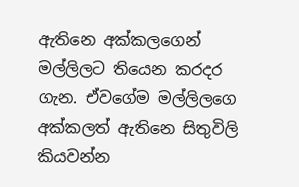ඇතිනෙ අක්කලගෙන් මල්ලිලට තියෙන කරදර ගැන. ඒවගේම මල්ලිලගෙ අක්කලත් ඇතිනෙ සිතුවිලි කියවන්න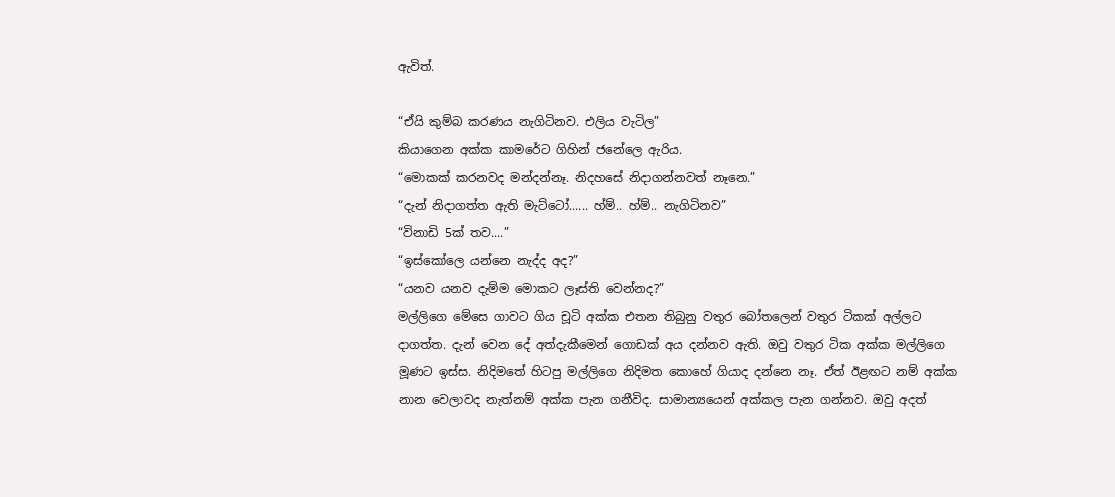ඇවිත්.

“ඒයි කුම්බ කරණය නැගිටිනව. එලිය වැටිල”
කියාගෙන අක්ක කාමරේට ගිහින් ජනේලෙ ඇරිය.
“මොකක් කරනවද මන්දන්නෑ. නිදහසේ නිදාගන්නවත් නෑනෙ.”
“දැන් නිදාගත්ත ඇති මැට්ටෝ...... හ්ම්.. හ්ම්.. නැගිටිනව”
“විනාඩි 5ක් තව....”
“ඉස්කෝලෙ යන්නෙ නැද්ද අද?”
“යනව යනව දැම්ම මොකට ලෑස්ති වෙන්නද?”
මල්ලිගෙ මේසෙ ගාවට ගිය චූටි අක්ක එතන තිබුනු වතුර බෝතලෙන් වතුර ටිකක් අල්ලට දාගත්ත. දැන් වෙන දේ අත්දැකීමෙන් ගොඩක් අය දන්නව ඇති. ඔවු වතුර ටික අක්ක මල්ලිගෙ මූණට ඉස්ස. නිදිමතේ හිටපු මල්ලිගෙ නිදිමත කොහේ ගියාද දන්නෙ නෑ. ඒත් ඊළඟට නම් අක්ක නාන වෙලාවද නැත්නම් අක්ක පැන ගනීවිද. සාමාන්‍යයෙන් අක්කල පැන ගන්නව. ඔවු අදත්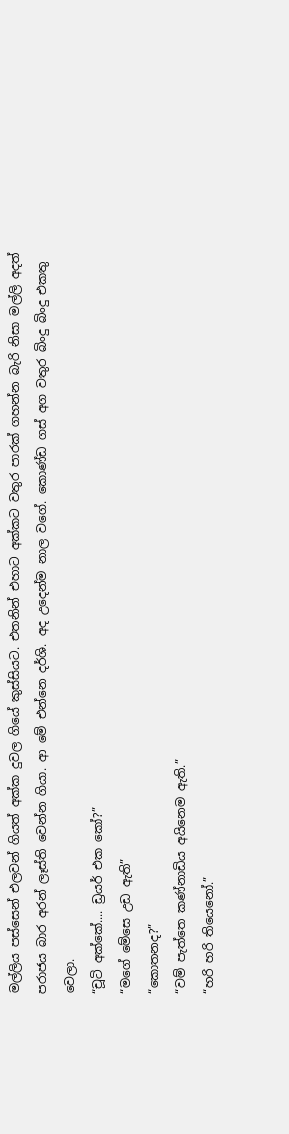මල්ලිය පස්සෙන් එලවන් ගියත් අක්ක දුවල ගියේ කුස්සියට. එතනින් එහාට අක්කට වතුර පාරක් ගහන්න බැරි නිසා මල්ලි අදත් පරාජය බාර අරන් ලෑස්ති වෙන්න ගියා. ආ මේ එන්නෙ දර්ශි. අද උදෙන්ම නාල වගේ. කොණ්ඩ ගස් අග වතුර බිංදු බිංදු එකතු වෙලා.
“චූටි අක්කේ.... ඩ්‍රයර් එක කෝ?”
“මගේ මේසෙ උඩ ඇති”
“කොතනද?”
“වම් පැත්තෙ කණ්නාඩිය අයිනෙම ඇති.”
“හරි හරි තියෙනෝ.”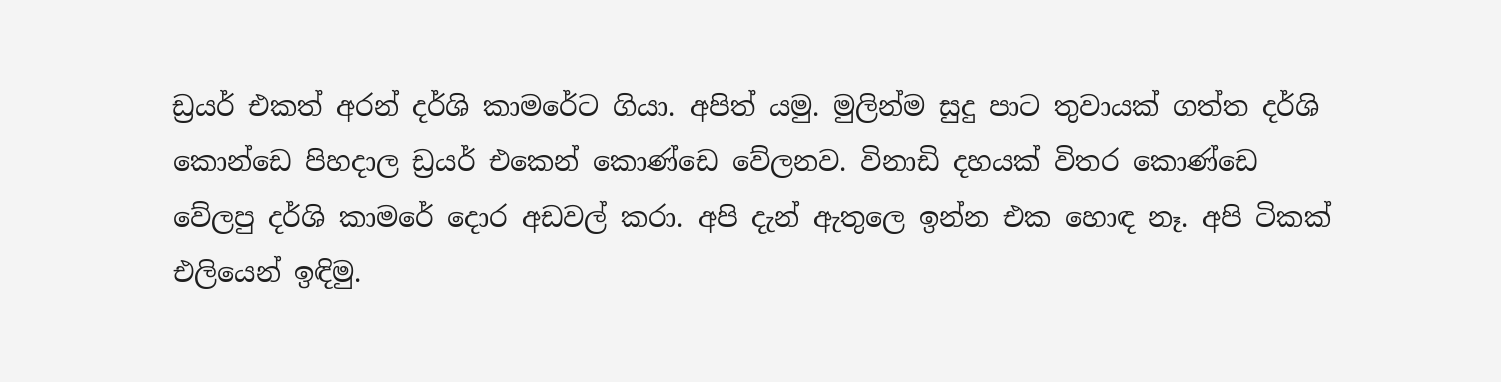ඩ්‍රයර් එකත් අරන් දර්ශි කාමරේට ගියා. අපිත් යමු. මුලින්ම සුදු පාට තුවායක් ගත්ත දර්ශි කොන්ඩෙ පිහදාල ඩ්‍රයර් එකෙන් කොණ්ඩෙ වේලනව. විනාඩි දහයක් විතර කොණ්ඩෙ වේලපු දර්ශි කාමරේ දොර අඩවල් කරා. අපි දැන් ඇතුලෙ ඉන්න එක හොඳ නෑ. අපි ටිකක් එලියෙන් ඉඳිමු.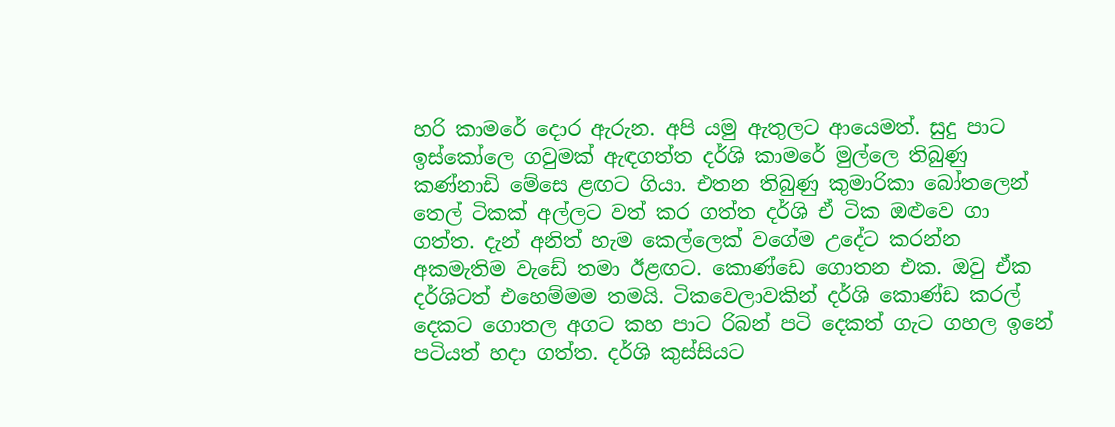හරි කාමරේ දොර ඇරුන. අපි යමු ඇතුලට ආයෙමත්. සුදු පාට ඉස්කෝලෙ ගවුමක් ඇඳගත්ත දර්ශි කාමරේ මුල්ලෙ තිබුණු කණ්නාඩි මේසෙ ළඟට ගියා. එතන තිබුණු කුමාරිකා බෝතලෙන් තෙල් ටිකක් අල්ලට වත් කර ගත්ත දර්ශි ඒ ටික ඔළුවෙ ගා ගත්ත. දැන් අනිත් හැම කෙල්ලෙක් වගේම උදේට කරන්න අකමැතිම වැඩේ තමා ඊළඟට. කොණ්ඩෙ ගොතන එක. ඔවු ඒක දර්ශිටත් එහෙම්මම තමයි. ටිකවෙලාවකින් දර්ශි කොණ්ඩ කරල් දෙකට ගොතල අගට කහ පාට රිබන් පටි දෙකත් ගැට ගහල ඉනේ පටියත් හදා ගත්ත. දර්ශි කුස්සියට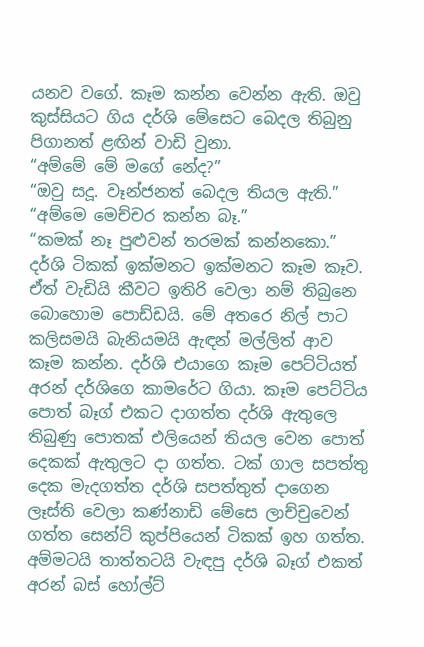යනව වගේ. කෑම කන්න වෙන්න ඇති. ඔවු කුස්සිය‍ට ගිය දර්ශි මේසෙට බෙදල තිබුනු පිගානත් ළඟින් වාඩි වුනා.
“අම්මේ මේ මගේ නේද?”
“ඔවු සදූ. වෑන්ජනත් බෙදල තියල ඇති.”
“අම්මෙ මෙච්චර කන්න බෑ.”
“කමක් නෑ පුළුවන් තරමක් කන්නකො.”
දර්ශි ටිකක් ඉක්මනට ඉක්මනට කෑම කෑව. ඒත් වැඩියි කීවට ඉතිරි වෙලා නම් තිබුනෙ බොහොම පොඩ්ඩයි. මේ අතරෙ නිල් පාට කලිසමයි බැනියමයි ඇඳන් මල්ලිත් ආව කෑම කන්න. දර්ශි එයාගෙ කෑම පෙට්ටියත් අරන් දර්ශිගෙ කාමරේට ගියා. කෑම පෙට්ටිය පොත් බෑග් එකට දාගත්ත දර්ශි ඇතුලෙ තිබුණු පොතක් එලියෙන් තියල වෙන පොත් දෙකක් ඇතුලට දා ගත්ත. ටක් ගාල සපත්තු දෙක මැදගත්ත දර්ශි සපත්තුත් දාගෙන ලෑස්ති වෙලා කණ්නාඩි මේසෙ ලාච්චුවෙන් ගත්ත සෙන්ට් කුප්පියෙන් ටිකක් ඉහ ගත්ත. අම්මටයි තාත්තටයි වැඳපු දර්ශි බෑග් එකත් අරන් බස් හෝල්ට්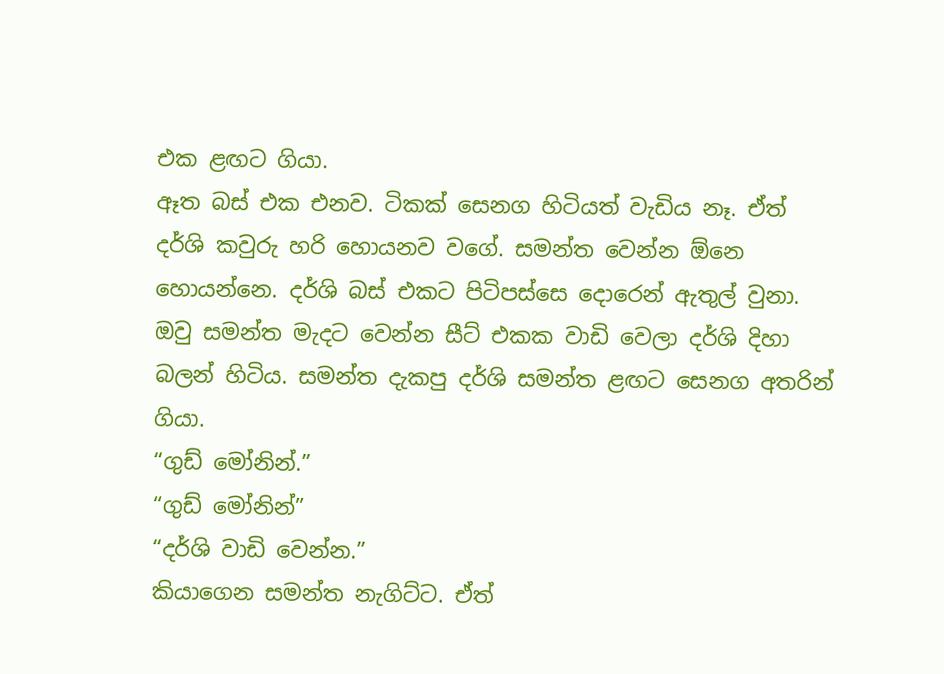එක ළඟට ගියා.
ඈත බස් එක එනව. ටිකක් සෙනග හිටියත් වැඩිය නෑ. ඒත් දර්ශි කවුරු හරි හොයනව වගේ. සමන්ත වෙන්න ඕනෙ හොයන්නෙ. දර්ශි බස් එකට පිටිපස්සෙ දොරෙන් ඇතුල් වුනා. ඔවු සමන්ත මැදට වෙන්න සීට් එකක වාඩි වෙලා දර්ශි දිහා බලන් හිටිය. සමන්ත දැකපු දර්ශි සමන්ත ළඟට සෙනග අතරින් ගියා.
“ගුඩ් මෝනින්.”
“ගුඩ් මෝනින්”
“දර්ශි වාඩි වෙන්න.”
කියාගෙන සමන්ත නැගිට්‍ට. ඒත්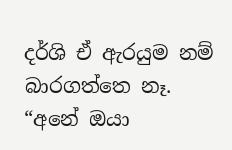දර්ශි ඒ ඇරයුම නම් බාරගත්තෙ නෑ.
“අනේ ඔයා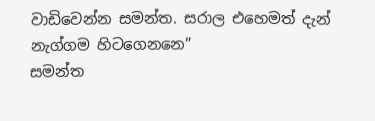වාඩිවෙන්න සමන්ත. සරාල එහෙමත් දැන් නැග්ගම හිටගෙනනෙ”
සමන්ත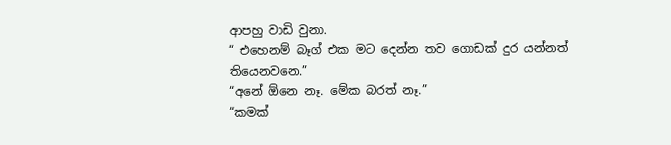ආපහු වාඩි වුනා.
“ එහෙනම් බෑග් එක මට දෙන්න තව ගොඩක් දුර යන්නත් තියෙනවනෙ.”
“අනේ ඕනෙ නෑ. මේක බරත් නෑ.”
“කමක්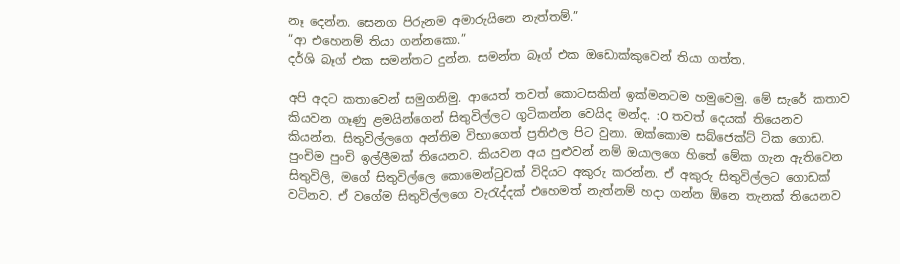නෑ දෙන්න. සෙනග පිරුනම අමාරුයිනෙ නැත්තම්.”
“ආ එහෙනම් තියා ගන්නකො.”
දර්ශි බෑග් එක සමන්තට දුන්න. සමන්ත බෑග් එක ඔඩොක්කුවෙන් තියා ගත්ත.

අපි අදට කතාවෙන් සමුගනිමු. ආයෙත් තවත් කොටසකින් ඉක්මනටම හමුවෙමු. මේ සැරේ කතාව කියවන ගෑණු ළමයින්ගෙන් සිතුවිල්ලට ගුටිකන්න වෙයිද මන්ද. :O තවත් දෙයක් තියෙනව කියන්න. සිතුවිල්ලගෙ අන්තිම විභාගෙත් ප්‍රතිඵල පිට වුනා. ඔක්කොම සබ්ජෙක්ට් ටික ගොඩ. පුංචිම පුංචි ඉල්ලීමක් තියෙනව. කියවන අය පුළුවන් නම් ඔයාලගෙ හිතේ මේක ගැන ඇතිවෙන සිතුවිලි, මගේ සිතුවිල්ලෙ කොමෙන්ටුවක් විදියට අකුරු කරන්න. ඒ අකුරු සිතුවිල්ල‍ට ගො‍ඩක් වටිනව. ඒ වගේම සිතුවිල්ලගෙ වැරැද්දක් එහෙමත් නැත්නම් හදා ගන්න ඕනෙ තැනක් තියෙනව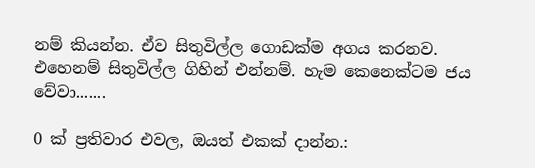නම් කියන්න. ඒව සිතුවිල්ල ගොඩක්ම අගය කරනව. එහෙනම් සිතුවිල්ල ගිහින් එන්නම්. හැම කෙනෙක්ටම ජය වේවා.......

0 ක් ප්‍රතිවාර එවල, ඔයත් එකක් දාන්න.: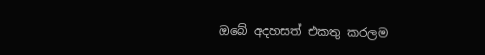ඔබේ අදහසත් එකතු කරලම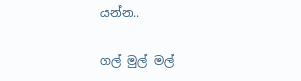යන්න..

ගල් මුල් මල්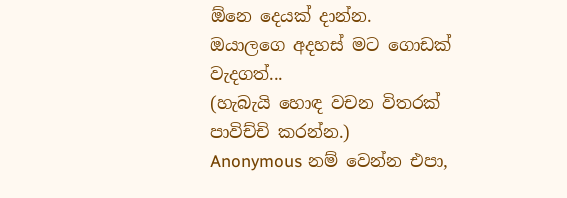ඕනෙ දෙයක් දාන්න.
ඔයාලගෙ අදහස් මට ගොඩක් වැදගත්...
(හැබැයි හොඳ වචන විතරක් පාවිච්චි කරන්න.)
Anonymous නම් වෙන්න එපා,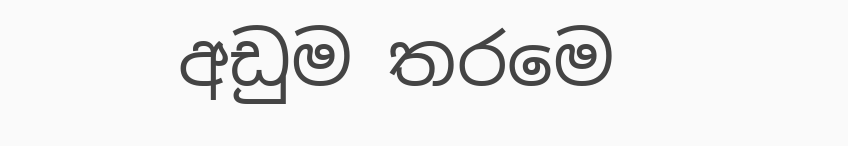අඩුම තරමෙ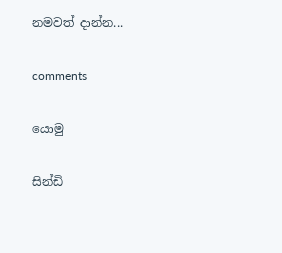නමවත් දාන්න...

comments

යොමු

සින්ඩි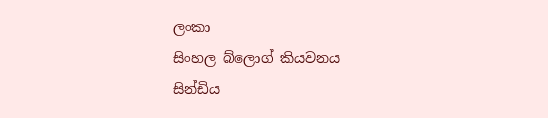ලංකා
සිංහල බ්ලොග් කියවනය
සින්ඩිය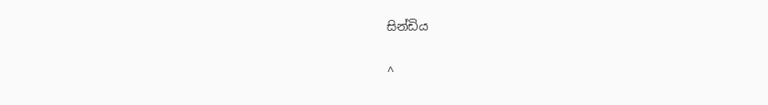සින්ඩිය

^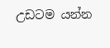උඩටම යන්න